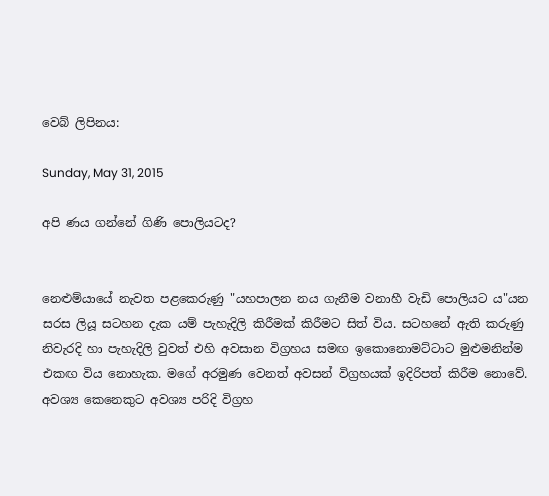වෙබ් ලිපිනය:

Sunday, May 31, 2015

අපි ණය ගන්නේ ගිණි පොලියටද?


නෙළුම්යායේ නැවත පළකෙරුණු "යහපාලන නය ගැනීම වනාහී වැඩි පොලියට ය"යන සරස ලියූ සටහන දැක යම් පැහැදිලි කිරීමක් කිරීමට සිත් විය. සටහනේ ඇති කරුණු නිවැරදි හා පැහැදිලි වුවත් එහි අවසාන විග්‍රහය සමඟ ඉකොනොමට්ටාට මුළුමනින්ම එකඟ විය නොහැක. මගේ අරමුණ වෙනත් අවසන් විග්‍රහයක් ඉදිරිපත් කිරීම නොවේ. අවශ්‍ය කෙනෙකුට අවශ්‍ය පරිදි විග්‍රහ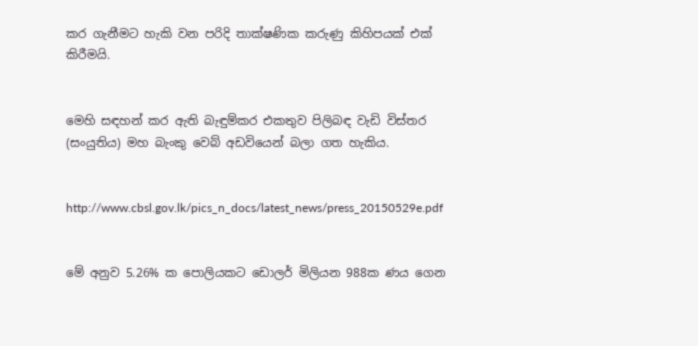කර ගැනීමට හැකි වන පරිදි තාක්ෂණික කරුණු කිහිපයක් එක් කිරීමයි.


මෙහි සඳහන් කර ඇති බැඳුම්කර එකතුව පිලිබඳ වැඩි විස්තර (සංයුතිය) මහ බැංකු වෙබ් අඩවියෙන් බලා ගත හැකිය.


http://www.cbsl.gov.lk/pics_n_docs/latest_news/press_20150529e.pdf


මේ අනුව 5.26% ක පොලියකට ඩොලර් මිලියන 988ක ණය ගෙන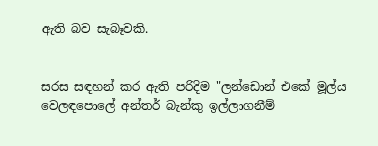ඇති බව සැබෑවකි.


සරස සඳහන් කර ඇති පරිදිම "ලන්ඩොන් එකේ මූල්ය වෙලඳපොලේ අන්තර් බැන්කු ඉල්ලාගනීම්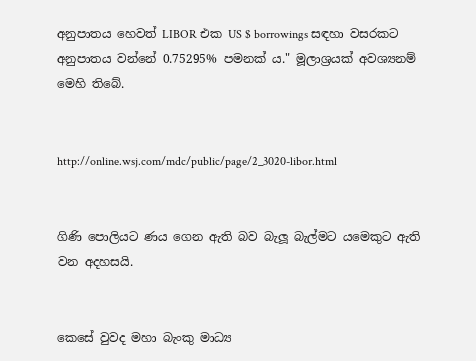අනුපාතය හෙවත් LIBOR එක US $ borrowings සඳහා වසරකට අනුපාතය වන්නේ 0.75295% පමනක් ය." මූලාශ්‍රයක් අවශ්‍යනම් මෙහි තිබේ.


http://online.wsj.com/mdc/public/page/2_3020-libor.html


ගිණි පොලියට ණය ගෙන ඇති බව බැලූ බැල්මට යමෙකුට ඇති වන අදහසයි.


කෙසේ වුවද මහා බැංකු මාධ්‍ය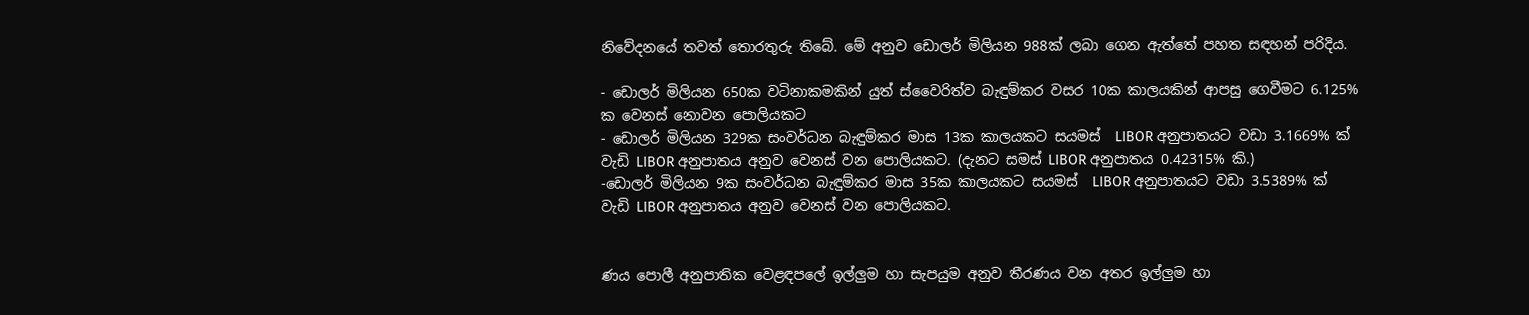නිවේදනයේ තවත් තොරතුරු තිබේ. මේ අනුව ඩොලර් මිලියන 988ක් ලබා ගෙන ඇත්තේ පහත සඳහන් පරිදිය.

- ඩොලර් මිලියන 650ක වටිනාකමකින් යුත් ස්වෛරිත්ව බැඳුම්කර වසර 10ක කාලයකින් ආපසු ගෙවීමට 6.125% ක වෙනස් නොවන පොලියකට
- ඩොලර් මිලියන 329ක සංවර්ධන බැඳුම්කර මාස 13ක කාලයකට සයමස්  LIBOR අනුපාතයට වඩා 3.1669% ක් වැඩි LIBOR අනුපාතය අනුව වෙනස් වන පොලියකට. (දැනට සමස් LIBOR අනුපාතය 0.42315% කි.)
-ඩොලර් මිලියන 9ක සංවර්ධන බැඳුම්කර මාස 35ක කාලයකට සයමස්  LIBOR අනුපාතයට වඩා 3.5389% ක් වැඩි LIBOR අනුපාතය අනුව වෙනස් වන පොලියකට.


ණය පොලී අනුපාතික වෙළඳපලේ ඉල්ලුම හා සැපයුම අනුව තීරණය වන අතර ඉල්ලුම හා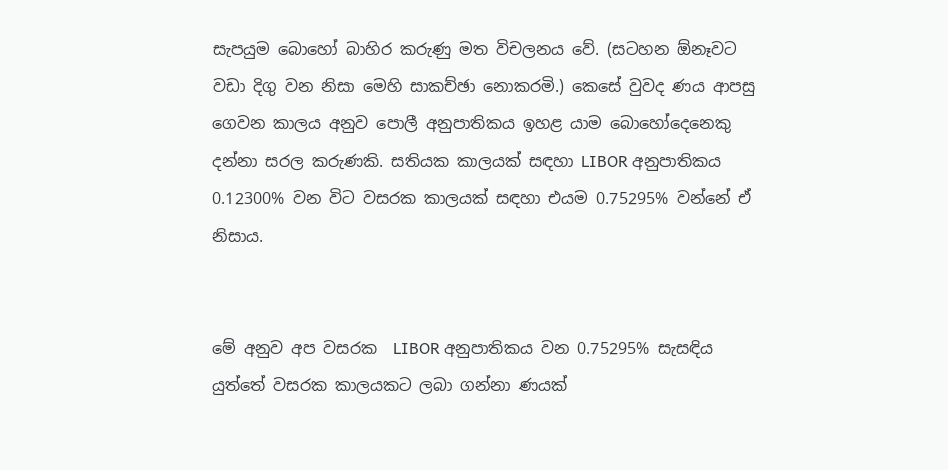සැපයුම බොහෝ බාහිර කරුණු මත විචලනය වේ. (සටහන ඕනෑවට වඩා දිගු වන නිසා මෙහි සාකච්ඡා නොකරමි.) කෙසේ වුවද ණය ආපසු ගෙවන කාලය අනුව පොලී අනුපාතිකය ඉහළ යාම බොහෝදෙනෙකු දන්නා සරල කරුණකි. සතියක කාලයක් සඳහා LIBOR අනුපාතිකය 0.12300% වන විට වසරක කාලයක් සඳහා එයම 0.75295% වන්නේ ඒ නිසාය.


මේ අනුව අප වසරක  LIBOR අනුපාතිකය වන 0.75295% සැසඳිය යුත්තේ වසරක කාලයකට ලබා ගන්නා ණයක්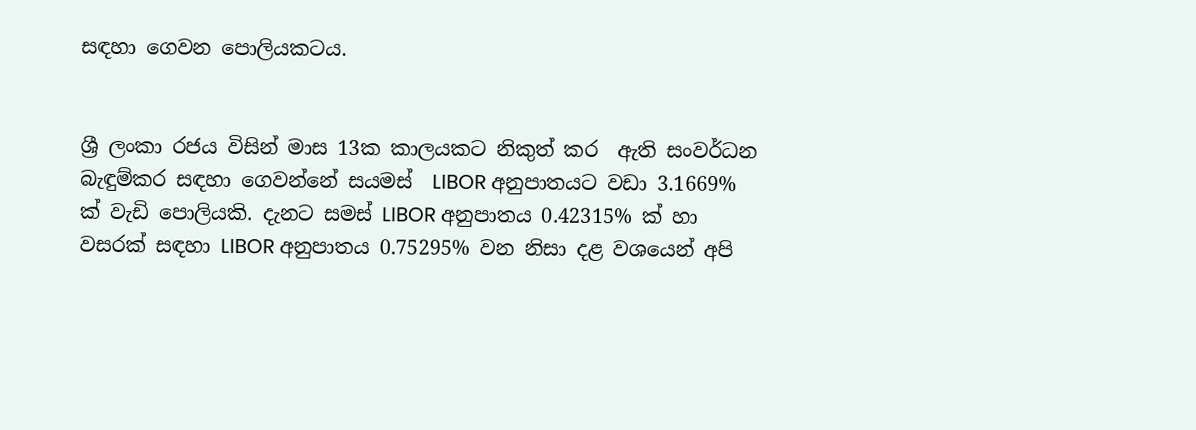සඳහා ගෙවන පොලියකටය.


ශ්‍රී ලංකා රජය විසින් මාස 13ක කාලයකට නිකුත් කර  ඇති සංවර්ධන බැඳුම්කර සඳහා ගෙවන්නේ සයමස්  LIBOR අනුපාතයට වඩා 3.1669% ක් වැඩි පොලියකි. දැනට සමස් LIBOR අනුපාතය 0.42315% ක් හා වසරක් සඳහා LIBOR අනුපාතය 0.75295% වන නිසා දළ වශයෙන් අපි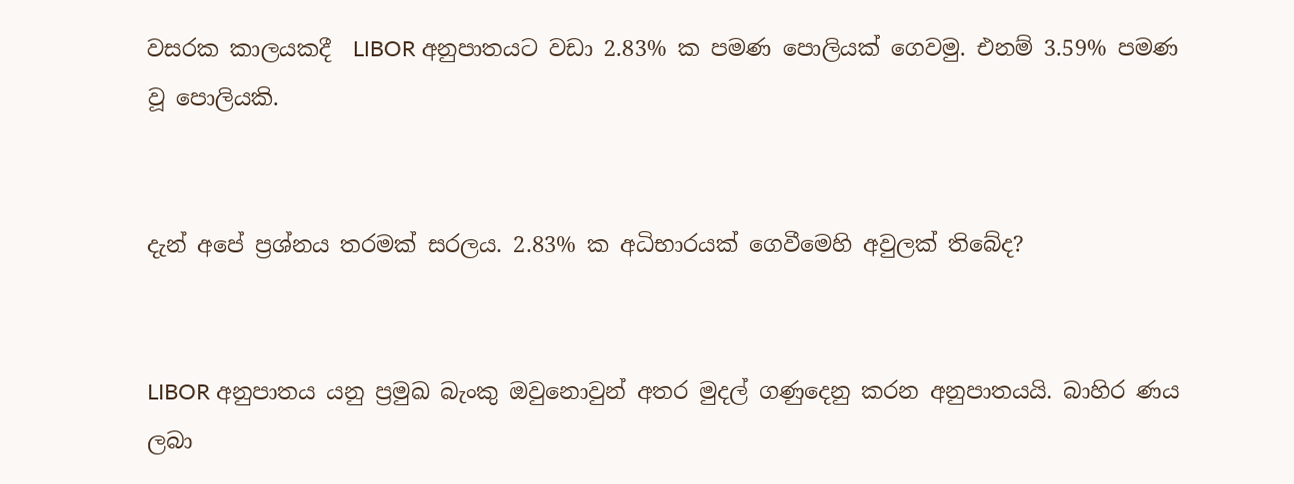වසරක කාලයකදී  LIBOR අනුපාතයට වඩා 2.83% ක පමණ පොලියක් ගෙවමු. එනම් 3.59% පමණ වූ පොලියකි.


දැන් අපේ ප්‍රශ්නය තරමක් සරලය. 2.83% ක අධිභාරයක් ගෙවීමෙහි අවුලක් තිබේද?


LIBOR අනුපාතය යනු ප්‍රමුඛ බැංකු ඔවුනොවුන් අතර මුදල් ගණුදෙනු කරන අනුපාතයයි. බාහිර ණය ලබා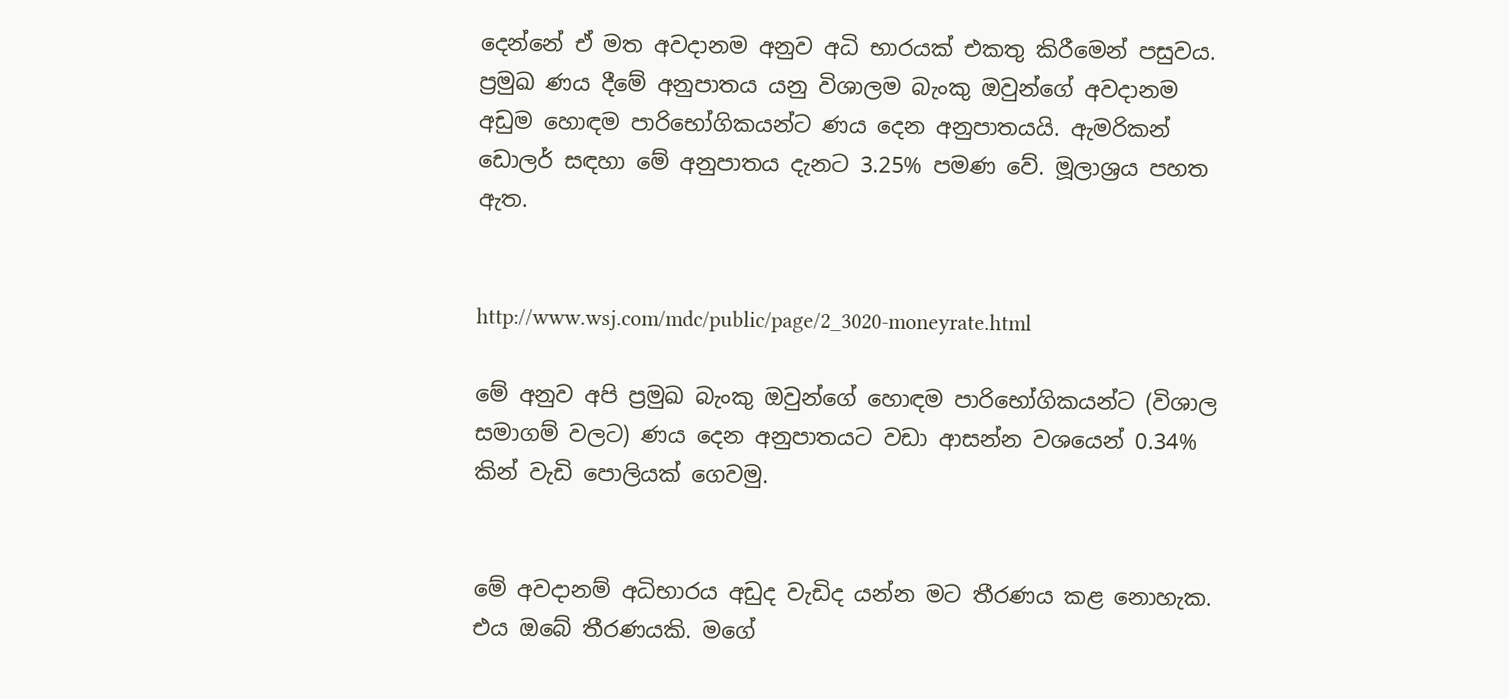දෙන්නේ ඒ මත අවදානම අනුව අධි භාරයක් එකතු කිරීමෙන් පසුවය. ප්‍රමුඛ ණය දීමේ අනුපාතය යනු විශාලම බැංකු ඔවුන්ගේ අවදානම අඩුම හොඳම පාරිභෝගිකයන්ට ණය දෙන අනුපාතයයි. ඇමරිකන් ඩොලර් සඳහා මේ අනුපාතය දැනට 3.25% පමණ වේ. මූලාශ්‍රය පහත ඇත.


http://www.wsj.com/mdc/public/page/2_3020-moneyrate.html

මේ අනුව අපි ප්‍රමුඛ බැංකු ඔවුන්ගේ හොඳම පාරිභෝගිකයන්ට (විශාල සමාගම් වලට) ණය දෙන අනුපාතයට වඩා ආසන්න වශයෙන් 0.34% කින් වැඩි පොලියක් ගෙවමු.


මේ අවදානම් අධිභාරය අඩුද වැඩිද යන්න මට තීරණය කළ නොහැක. එය ඔබේ තීරණයකි. මගේ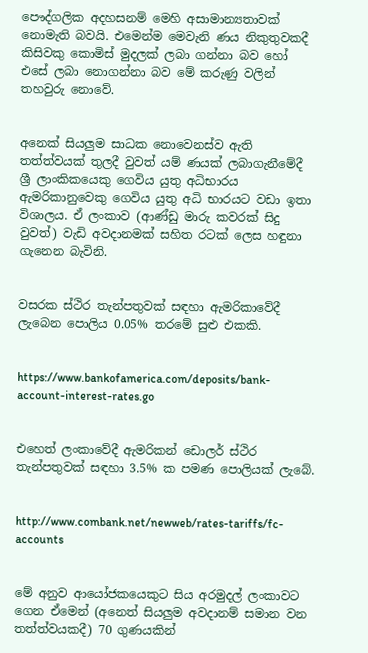පෞද්ගලික අදහසනම් මෙහි අසාමාන්‍යතාවක් නොමැති බවයි. එමෙන්ම මෙවැනි ණය නිකුතුවකදී කිසිවකු කොමිස් මුදලක් ලබා ගන්නා බව හෝ එසේ ලබා නොගන්නා බව මේ කරුණු වලින් තහවුරු නොවේ.


අනෙක් සියලුම සාධක නොවෙනස්ව ඇති තත්ත්වයක් තුලදී වුවත් යම් ණයක් ලබාගැනීමේදී ශ්‍රී ලාංකිකයෙකු ගෙවිය යුතු අධිභාරය ඇමරිකානුවෙකු ගෙවිය යුතු අධි භාරයට වඩා ඉතා විශාලය. ඒ ලංකාව (ආණ්ඩු මාරු කවරක් සිදු වුවත්) වැඩි අවදානමක් සහිත රටක් ලෙස හඳුනා ගැනෙන බැවිනි.


වසරක ස්ථිර තැන්පතුවක් සඳහා ඇමරිකාවේදී ලැබෙන පොලිය 0.05% තරමේ සුළු එකකි.


https://www.bankofamerica.com/deposits/bank-account-interest-rates.go


එහෙත් ලංකාවේදී ඇමරිකන් ඩොලර් ස්ථිර තැන්පතුවක් සඳහා 3.5% ක පමණ පොලියක් ලැබේ.


http://www.combank.net/newweb/rates-tariffs/fc-accounts


මේ අනුව ආයෝජකයෙකුට සිය අරමුදල් ලංකාවට ගෙන ඒමෙන් (අනෙත් සියලුම අවදානම් සමාන වන තත්ත්වයකදී) 70 ගුණයකින්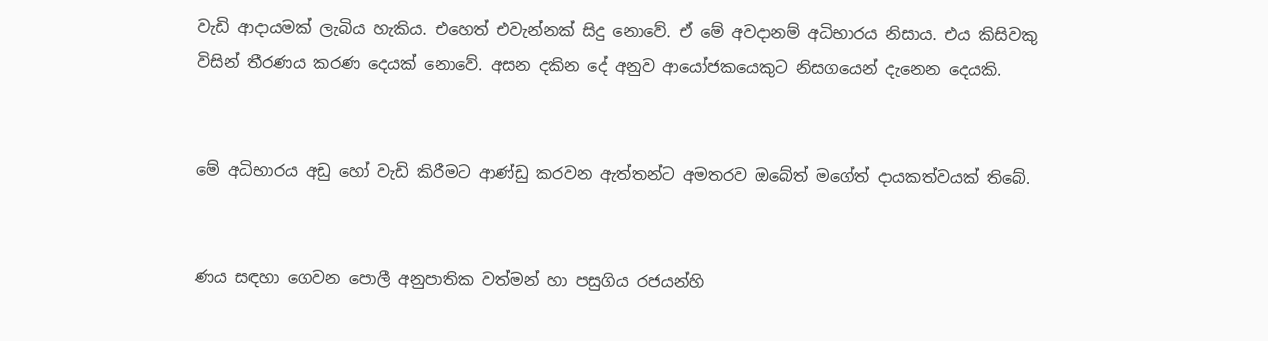වැඩි ආදායමක් ලැබිය හැකිය. එහෙත් එවැන්නක් සිදු නොවේ. ඒ මේ අවදානම් අධිභාරය නිසාය. එය කිසිවකු විසින් තීරණය කරණ දෙයක් නොවේ. අසන දකින දේ අනුව ආයෝජකයෙකුට නිසගයෙන් දැනෙන දෙයකි.


මේ අධිභාරය අඩු හෝ වැඩි කිරීමට ආණ්ඩු කරවන ඇත්තන්ට අමතරව ඔබේත් මගේත් දායකත්වයක් තිබේ.


ණය සඳහා ගෙවන පොලී අනුපාතික වත්මන් හා පසුගිය රජයන්හි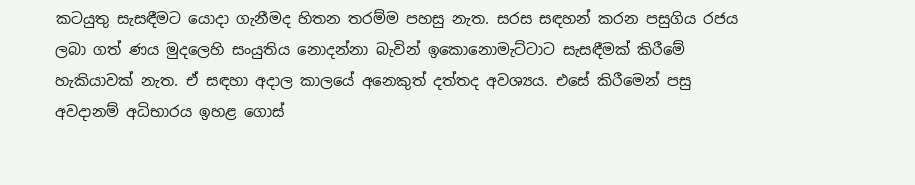කටයුතු සැසඳීමට යොදා ගැනීමද හිතන තරම්ම පහසු නැත. සරස සඳහන් කරන පසුගිය රජය ලබා ගත් ණය මුදලෙහි සංයුතිය නොදන්නා බැවින් ඉකොනොමැට්ටාට සැසඳීමක් කිරීමේ හැකියාවක් නැත. ඒ සඳහා අදාල කාලයේ අනෙකුත් දත්තද අවශ්‍යය. එසේ කිරීමෙන් පසු අවදානම් අධිභාරය ඉහළ ගොස්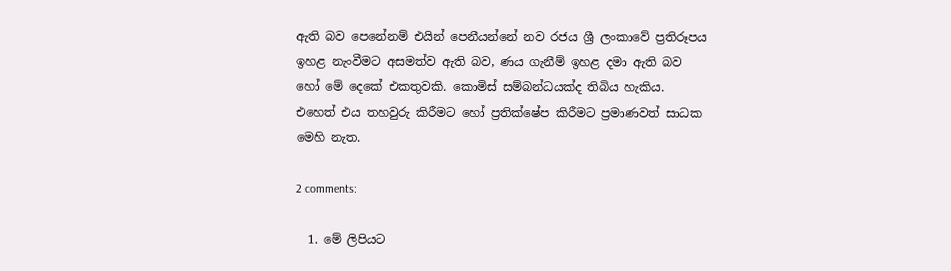ඇති බව පෙනේනම් එයින් පෙනීයන්නේ නව රජය ශ්‍රී ලංකාවේ ප්‍රතිරූපය ඉහළ නැංවීමට අසමත්ව ඇති බව, ණය ගැනීම් ඉහළ දමා ඇති බව හෝ මේ දෙකේ එකතුවකි. කොමිස් සම්බන්ධයක්ද තිබිය හැකිය. එහෙත් එය තහවුරු කිරීමට හෝ ප්‍රතික්ෂේප කිරීමට ප්‍රමාණවත් සාධක මෙහි නැත.

2 comments:

  1. මේ ලිපියට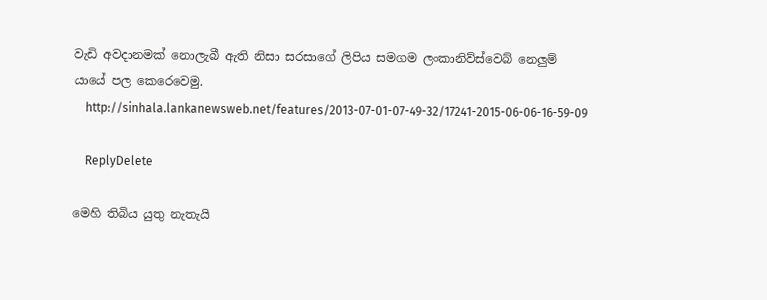වැඩි අවදානමක් නොලැබී ඇති නිසා සරසාගේ ලිපිය සමගම ලංකානිව්ස්වෙබ් නෙලුම් යායේ පල කෙරෙවෙමු.
    http://sinhala.lankanewsweb.net/features/2013-07-01-07-49-32/17241-2015-06-06-16-59-09

    ReplyDelete

මෙහි තිබිය යුතු නැතැයි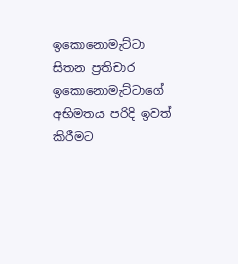ඉකොනොමැට්ටා සිතන ප්‍රතිචාර ඉකොනොමැට්ටාගේ අභිමතය පරිදි ඉවත් කිරීමට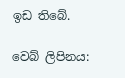ඉඩ තිබේ.

වෙබ් ලිපිනය: